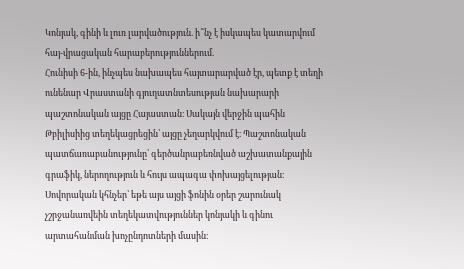Կոնյակ, գինի և լուռ լարվածություն. ի՞նչ է իսկապես կատարվում հայ-վրացական հարաբերություններում.
Հունիսի 6-ին, ինչպես նախապես հայտարարված էր, պետք է տեղի ունենար Վրաստանի գյուղատնտեսության նախարարի պաշտոնական այցը Հայաստան։ Սակայն վերջին պահին Թբիլիսիից տեղեկացրեցին՝ այցը չեղարկվում է։ Պաշտոնական պատճառաբանությունը՝ գերծանրաբեռնված աշխատանքային գրաֆիկ, ներողություն և հույս ապագա փոխայցելության։ Սովորական կհնչեր՝ եթե այս այցի ֆոնին օրեր շարունակ չշրջանառվեին տեղեկատվություններ կոնյակի և գինու արտահանման խոչընդոտների մասին։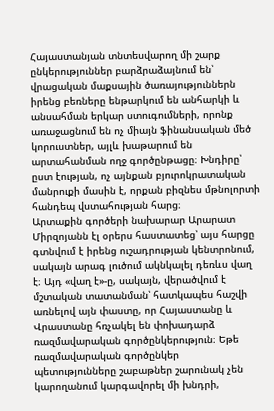Հայաստանյան տնտեսվարող մի շարք ընկերություններ բարձրաձայնում են՝ վրացական մաքսային ծառայություններն իրենց բեռները ենթարկում են անհարկի և անսահման երկար ստուգումների, որոնք առաջացնում են ոչ միայն ֆինանսական մեծ կորուստներ, այլև խաթարում են արտահանման ողջ գործընթացը։ Խնդիրը՝ ըստ էության, ոչ այնքան բյուրոկրատական մանրուքի մասին է, որքան բիզնես մթնոլորտի հանդեպ վստահության հարց։
Արտաքին գործերի նախարար Արարատ Միրզոյանն էլ օրերս հաստատեց՝ այս հարցը գտնվում է իրենց ուշադրության կենտրոնում, սակայն արագ լուծում ակնկալել դեռևս վաղ է։ Այդ «վաղ է»-ը, սակայն, վերածվում է մշտական տատանման՝ հատկապես հաշվի առնելով այն փաստը, որ Հայաստանը և Վրաստանը հռչակել են փոխադարձ ռազմավարական գործընկերություն։ Եթե ռազմավարական գործընկեր պետությունները շաբաթներ շարունակ չեն կարողանում կարգավորել մի խնդրի,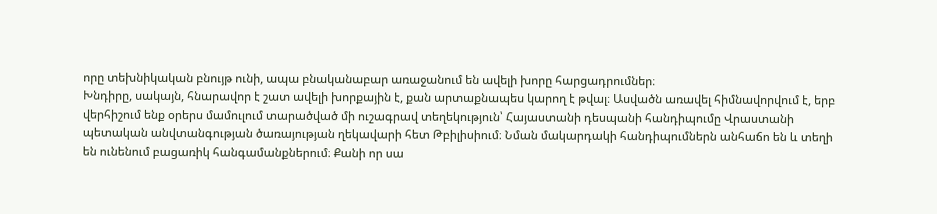որը տեխնիկական բնույթ ունի, ապա բնականաբար առաջանում են ավելի խորը հարցադրումներ։
Խնդիրը, սակայն, հնարավոր է շատ ավելի խորքային է, քան արտաքնապես կարող է թվալ։ Ասվածն առավել հիմնավորվում է, երբ վերհիշում ենք օրերս մամուլում տարածված մի ուշագրավ տեղեկություն՝ Հայաստանի դեսպանի հանդիպումը Վրաստանի պետական անվտանգության ծառայության ղեկավարի հետ Թբիլիսիում։ Նման մակարդակի հանդիպումներն անհաճո են և տեղի են ունենում բացառիկ հանգամանքներում։ Քանի որ սա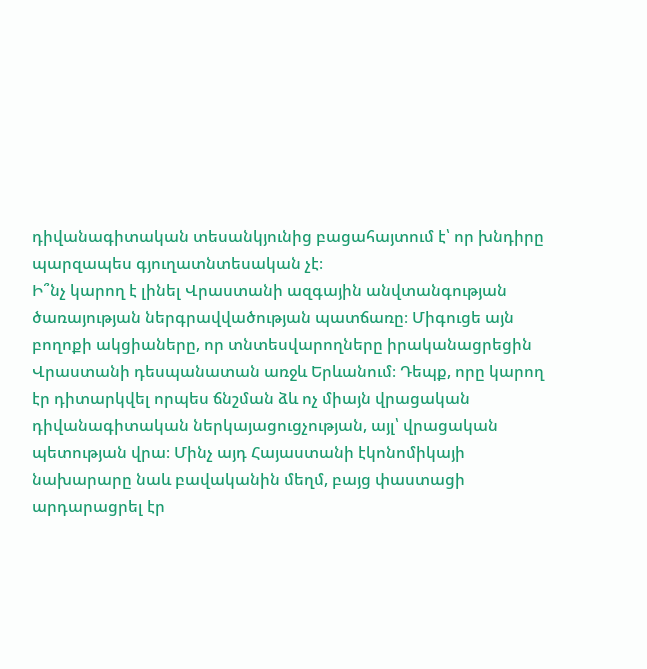դիվանագիտական տեսանկյունից բացահայտում է՝ որ խնդիրը պարզապես գյուղատնտեսական չէ։
Ի՞նչ կարող է լինել Վրաստանի ազգային անվտանգության ծառայության ներգրավվածության պատճառը։ Միգուցե այն բողոքի ակցիաները, որ տնտեսվարողները իրականացրեցին Վրաստանի դեսպանատան առջև Երևանում։ Դեպք, որը կարող էր դիտարկվել որպես ճնշման ձև ոչ միայն վրացական դիվանագիտական ներկայացուցչության, այլ՝ վրացական պետության վրա։ Մինչ այդ Հայաստանի էկոնոմիկայի նախարարը նաև բավականին մեղմ, բայց փաստացի արդարացրել էր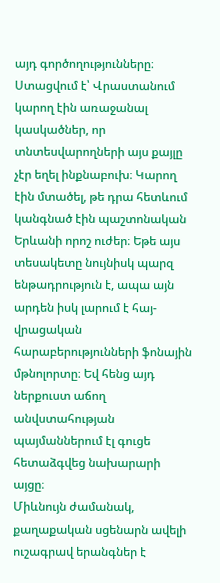այդ գործողությունները։
Ստացվում է՝ Վրաստանում կարող էին առաջանալ կասկածներ, որ տնտեսվարողների այս քայլը չէր եղել ինքնաբուխ։ Կարող էին մտածել, թե դրա հետևում կանգնած էին պաշտոնական Երևանի որոշ ուժեր։ Եթե այս տեսակետը նույնիսկ պարզ ենթադրություն է, ապա այն արդեն իսկ լարում է հայ-վրացական հարաբերությունների ֆոնային մթնոլորտը։ Եվ հենց այդ ներքուստ աճող անվստահության պայմաններում էլ գուցե հետաձգվեց նախարարի այցը։
Միևնույն ժամանակ, քաղաքական սցենարն ավելի ուշագրավ երանգներ է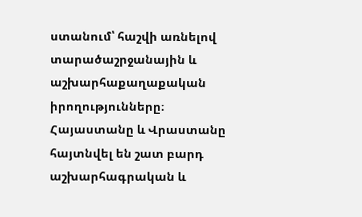ստանում՝ հաշվի առնելով տարածաշրջանային և աշխարհաքաղաքական իրողությունները։ Հայաստանը և Վրաստանը հայտնվել են շատ բարդ աշխարհագրական և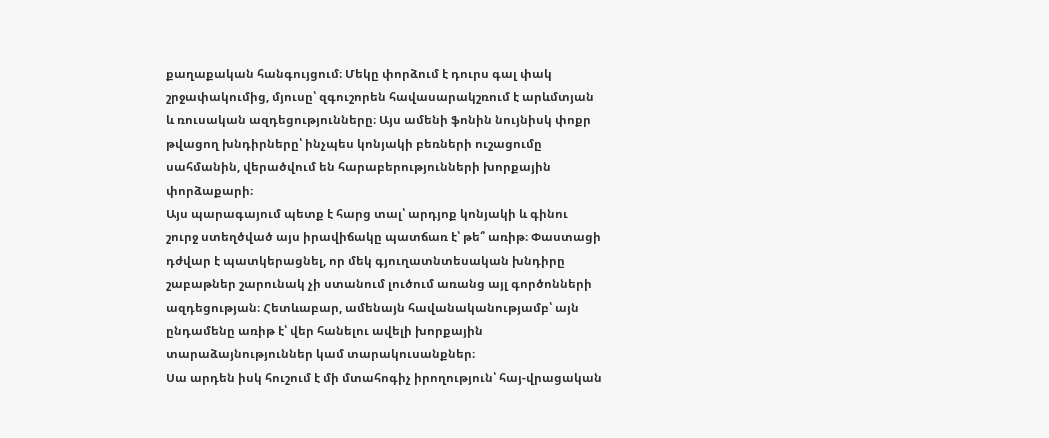քաղաքական հանգույցում։ Մեկը փորձում է դուրս գալ փակ շրջափակումից, մյուսը՝ զգուշորեն հավասարակշռում է արևմտյան և ռուսական ազդեցությունները։ Այս ամենի ֆոնին նույնիսկ փոքր թվացող խնդիրները՝ ինչպես կոնյակի բեռների ուշացումը սահմանին, վերածվում են հարաբերությունների խորքային փորձաքարի։
Այս պարագայում պետք է հարց տալ՝ արդյոք կոնյակի և գինու շուրջ ստեղծված այս իրավիճակը պատճառ է՝ թե՞ առիթ։ Փաստացի դժվար է պատկերացնել, որ մեկ գյուղատնտեսական խնդիրը շաբաթներ շարունակ չի ստանում լուծում առանց այլ գործոնների ազդեցության։ Հետևաբար, ամենայն հավանականությամբ՝ այն ընդամենը առիթ է՝ վեր հանելու ավելի խորքային տարաձայնություններ կամ տարակուսանքներ։
Սա արդեն իսկ հուշում է մի մտահոգիչ իրողություն՝ հայ-վրացական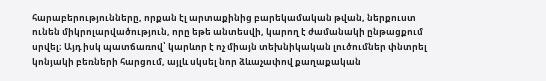հարաբերությունները, որքան էլ արտաքինից բարեկամական թվան, ներքուստ ունեն միկրոլարվածություն, որը եթե անտեսվի, կարող է ժամանակի ընթացքում սրվել։ Այդ իսկ պատճառով՝ կարևոր է ոչ միայն տեխնիկական լուծումներ փնտրել կոնյակի բեռների հարցում, այլև սկսել նոր ձևաչափով քաղաքական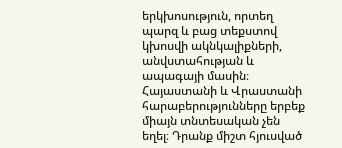երկխոսություն, որտեղ պարզ և բաց տեքստով կխոսվի ակնկալիքների, անվստահության և ապագայի մասին։
Հայաստանի և Վրաստանի հարաբերությունները երբեք միայն տնտեսական չեն եղել։ Դրանք միշտ հյուսված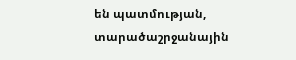են պատմության, տարածաշրջանային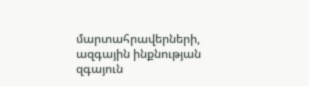մարտահրավերների, ազգային ինքնության զգայուն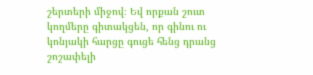շերտերի միջով։ Եվ որքան շուտ կողմերը գիտակցեն, որ գինու ու կոնյակի հարցը գուցե հենց դրանց շոշափելի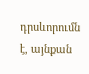դրսևորումն է, այնքան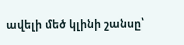ավելի մեծ կլինի շանսը՝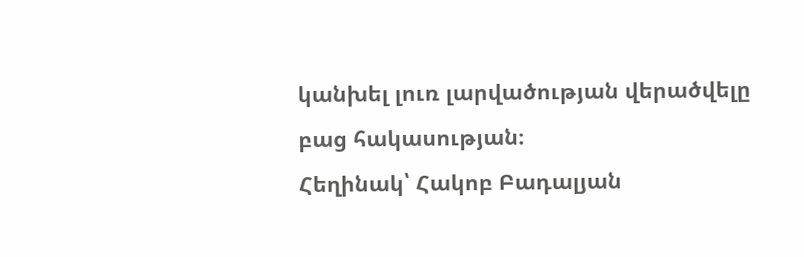կանխել լուռ լարվածության վերածվելը բաց հակասության։
Հեղինակ՝ Հակոբ Բադալյան